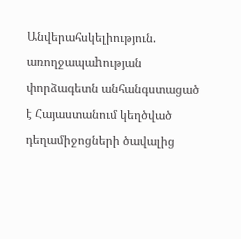Անվերահսկելիություն. առողջապաhության փորձագետն անհանգստացած է Հայաստանում կեղծված դեղամիջոցների ծավալից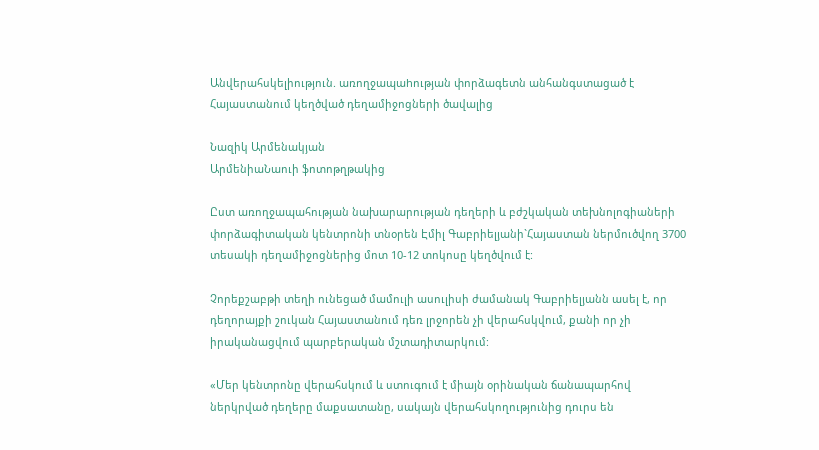Անվերահսկելիություն. առողջապաhության փորձագետն անհանգստացած է Հայաստանում կեղծված դեղամիջոցների ծավալից

Նազիկ Արմենակյան
ԱրմենիաՆաուի ֆոտոթղթակից

Ըստ առողջապահության նախարարության դեղերի և բժշկական տեխնոլոգիաների փորձագիտական կենտրոնի տնօրեն Էմիլ Գաբրիելյանի`Հայաստան ներմուծվող 3700 տեսակի դեղամիջոցներից մոտ 10-12 տոկոսը կեղծվում է:

Չորեքշաբթի տեղի ունեցած մամուլի ասուլիսի ժամանակ Գաբրիելյանն ասել է, որ դեղորայքի շուկան Հայաստանում դեռ լրջորեն չի վերահսկվում, քանի որ չի իրականացվում պարբերական մշտադիտարկում:

«Մեր կենտրոնը վերահսկում և ստուգում է միայն օրինական ճանապարհով ներկրված դեղերը մաքսատանը, սակայն վերահսկողությունից դուրս են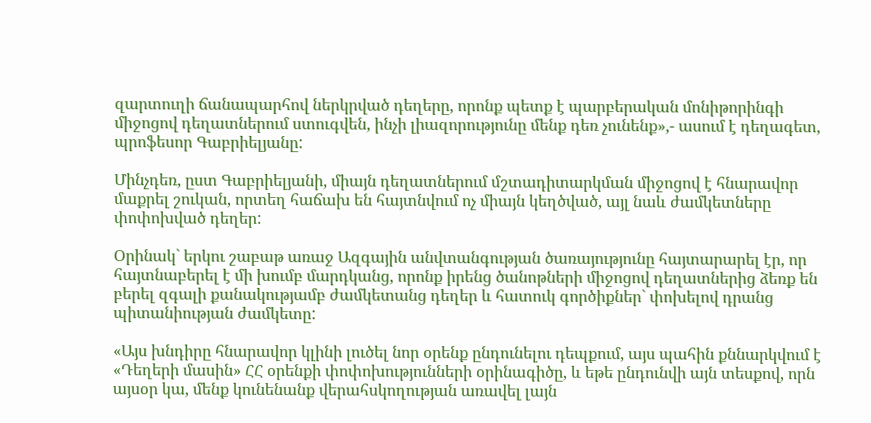զարտուղի ճանապարհով ներկրված դեղերը, որոնք պետք է պարբերական մոնիթորինգի միջոցով դեղատներում ստուգվեն, ինչի լիազորությունը մենք դեռ չունենք»,- ասում է դեղագետ, պրոֆեսոր Գաբրիելյանը:

Մինչդեռ, ըստ Գաբրիելյանի, միայն դեղատներում մշտադիտարկման միջոցով է հնարավոր մաքրել շուկան, որտեղ հաճախ են հայտնվում ոչ միայն կեղծված, այլ նաև ժամկետները փոփոխված դեղեր:

Օրինակ` երկու շաբաթ առաջ Ազգային անվտանգության ծառայությունը հայտարարել էր, որ հայտնաբերել է մի խումբ մարդկանց, որոնք իրենց ծանոթների միջոցով դեղատներից ձեռք են բերել զգալի քանակությամբ ժամկետանց դեղեր և հատուկ գործիքներ` փոխելով դրանց պիտանիության ժամկետը:

«Այս խնդիրը հնարավոր կլինի լուծել նոր օրենք ընդունելու դեպքում, այս պահին քննարկվում է «Դեղերի մասին» ՀՀ օրենքի փոփոխությունների օրինագիծը, և եթե ընդունվի այն տեսքով, որն այսօր կա, մենք կունենանք վերահսկողության առավել լայն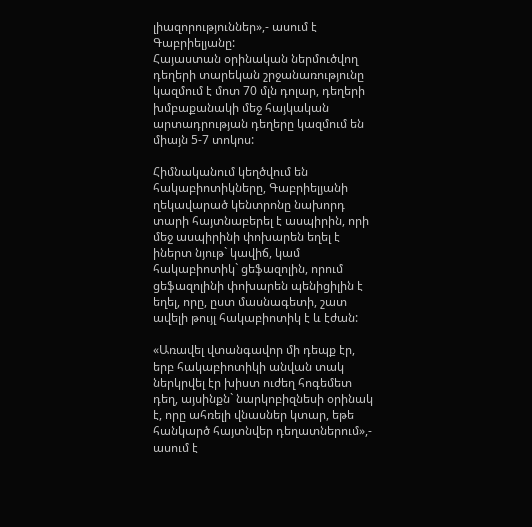լիազորություններ»,- ասում է Գաբրիելյանը:
Հայաստան օրինական ներմուծվող դեղերի տարեկան շրջանառությունը կազմում է մոտ 70 մլն դոլար, դեղերի խմբաքանակի մեջ հայկական արտադրության դեղերը կազմում են միայն 5-7 տոկոս:

Հիմնականում կեղծվում են հակաբիոտիկները, Գաբրիելյանի ղեկավարած կենտրոնը նախորդ տարի հայտնաբերել է ասպիրին, որի մեջ ասպիրինի փոխարեն եղել է իներտ նյութ` կավիճ, կամ հակաբիոտիկ` ցեֆազոլին, որում ցեֆազոլինի փոխարեն պենիցիլին է եղել, որը, ըստ մասնագետի, շատ ավելի թույլ հակաբիոտիկ է և էժան:

«Առավել վտանգավոր մի դեպք էր, երբ հակաբիոտիկի անվան տակ ներկրվել էր խիստ ուժեղ հոգեմետ դեղ, այսինքն` նարկոբիզնեսի օրինակ է, որը ահռելի վնասներ կտար, եթե հանկարծ հայտնվեր դեղատներում»,- ասում է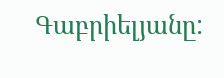Գաբրիելյանը: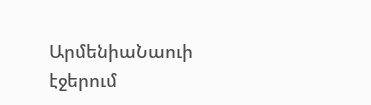ԱրմենիաՆաուի էջերում